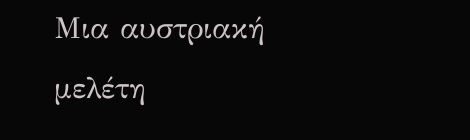Μια αυστριακή μελέτη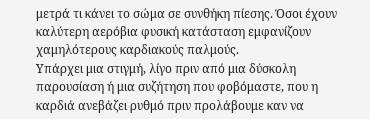μετρά τι κάνει το σώμα σε συνθήκη πίεσης. Όσοι έχουν καλύτερη αερόβια φυσική κατάσταση εμφανίζουν χαμηλότερους καρδιακούς παλμούς.
Υπάρχει μια στιγμή, λίγο πριν από μια δύσκολη παρουσίαση ή μια συζήτηση που φοβόμαστε, που η καρδιά ανεβάζει ρυθμό πριν προλάβουμε καν να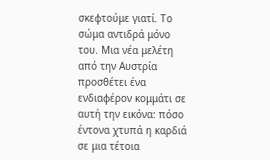σκεφτούμε γιατί. Το σώμα αντιδρά μόνο του. Μια νέα μελέτη από την Αυστρία προσθέτει ένα ενδιαφέρον κομμάτι σε αυτή την εικόνα: πόσο έντονα χτυπά η καρδιά σε μια τέτοια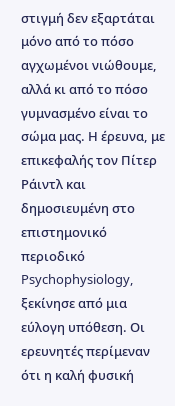στιγμή δεν εξαρτάται μόνο από το πόσο αγχωμένοι νιώθουμε, αλλά κι από το πόσο γυμνασμένο είναι το σώμα μας. Η έρευνα, με επικεφαλής τον Πίτερ Ράιντλ και δημοσιευμένη στο επιστημονικό περιοδικό Psychophysiology, ξεκίνησε από μια εύλογη υπόθεση. Οι ερευνητές περίμεναν ότι η καλή φυσική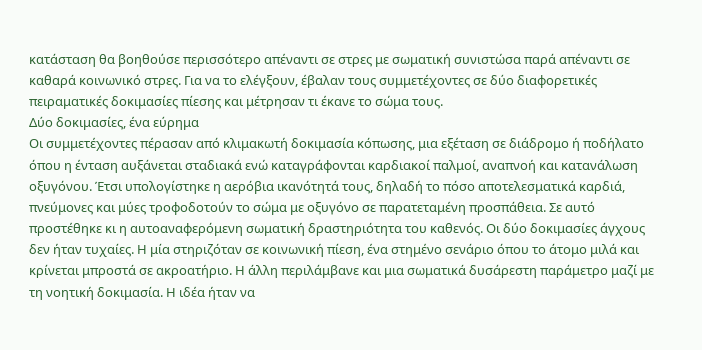κατάσταση θα βοηθούσε περισσότερο απέναντι σε στρες με σωματική συνιστώσα παρά απέναντι σε καθαρά κοινωνικό στρες. Για να το ελέγξουν, έβαλαν τους συμμετέχοντες σε δύο διαφορετικές πειραματικές δοκιμασίες πίεσης και μέτρησαν τι έκανε το σώμα τους.
Δύο δοκιμασίες, ένα εύρημα
Οι συμμετέχοντες πέρασαν από κλιμακωτή δοκιμασία κόπωσης, μια εξέταση σε διάδρομο ή ποδήλατο όπου η ένταση αυξάνεται σταδιακά ενώ καταγράφονται καρδιακοί παλμοί, αναπνοή και κατανάλωση οξυγόνου. Έτσι υπολογίστηκε η αερόβια ικανότητά τους, δηλαδή το πόσο αποτελεσματικά καρδιά, πνεύμονες και μύες τροφοδοτούν το σώμα με οξυγόνο σε παρατεταμένη προσπάθεια. Σε αυτό προστέθηκε κι η αυτοαναφερόμενη σωματική δραστηριότητα του καθενός. Οι δύο δοκιμασίες άγχους δεν ήταν τυχαίες. Η μία στηριζόταν σε κοινωνική πίεση, ένα στημένο σενάριο όπου το άτομο μιλά και κρίνεται μπροστά σε ακροατήριο. Η άλλη περιλάμβανε και μια σωματικά δυσάρεστη παράμετρο μαζί με τη νοητική δοκιμασία. Η ιδέα ήταν να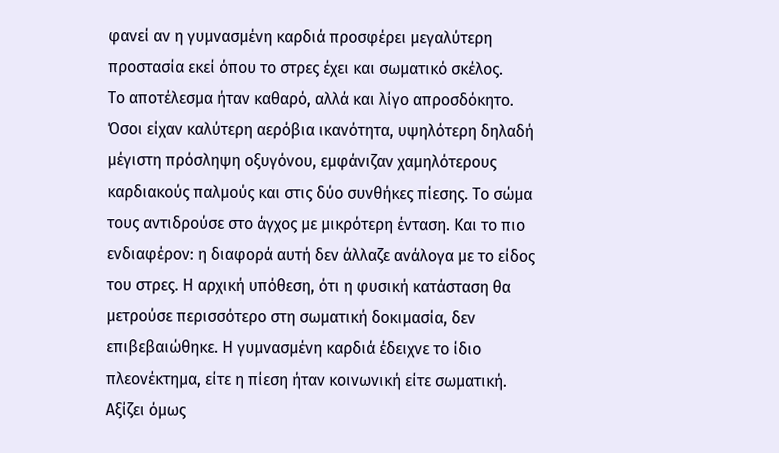φανεί αν η γυμνασμένη καρδιά προσφέρει μεγαλύτερη προστασία εκεί όπου το στρες έχει και σωματικό σκέλος.
Το αποτέλεσμα ήταν καθαρό, αλλά και λίγο απροσδόκητο. Όσοι είχαν καλύτερη αερόβια ικανότητα, υψηλότερη δηλαδή μέγιστη πρόσληψη οξυγόνου, εμφάνιζαν χαμηλότερους καρδιακούς παλμούς και στις δύο συνθήκες πίεσης. Το σώμα τους αντιδρούσε στο άγχος με μικρότερη ένταση. Και το πιο ενδιαφέρον: η διαφορά αυτή δεν άλλαζε ανάλογα με το είδος του στρες. Η αρχική υπόθεση, ότι η φυσική κατάσταση θα μετρούσε περισσότερο στη σωματική δοκιμασία, δεν επιβεβαιώθηκε. Η γυμνασμένη καρδιά έδειχνε το ίδιο πλεονέκτημα, είτε η πίεση ήταν κοινωνική είτε σωματική.
Αξίζει όμως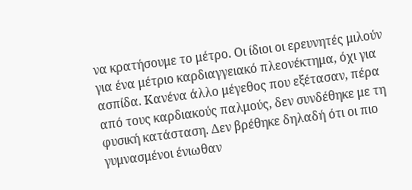να κρατήσουμε το μέτρο. Οι ίδιοι οι ερευνητές μιλούν για ένα μέτριο καρδιαγγειακό πλεονέκτημα, όχι για ασπίδα. Κανένα άλλο μέγεθος που εξέτασαν, πέρα από τους καρδιακούς παλμούς, δεν συνδέθηκε με τη φυσική κατάσταση. Δεν βρέθηκε δηλαδή ότι οι πιο γυμνασμένοι ένιωθαν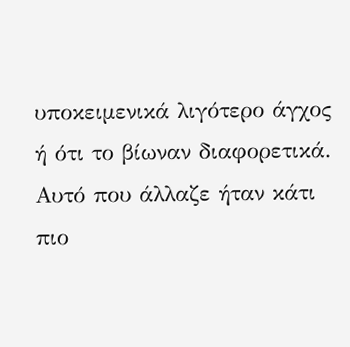υποκειμενικά λιγότερο άγχος ή ότι το βίωναν διαφορετικά. Αυτό που άλλαζε ήταν κάτι πιο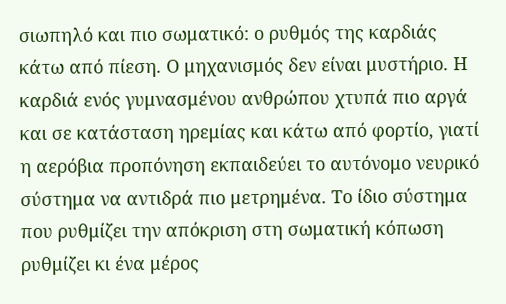σιωπηλό και πιο σωματικό: ο ρυθμός της καρδιάς κάτω από πίεση. Ο μηχανισμός δεν είναι μυστήριο. Η καρδιά ενός γυμνασμένου ανθρώπου χτυπά πιο αργά και σε κατάσταση ηρεμίας και κάτω από φορτίο, γιατί η αερόβια προπόνηση εκπαιδεύει το αυτόνομο νευρικό σύστημα να αντιδρά πιο μετρημένα. Το ίδιο σύστημα που ρυθμίζει την απόκριση στη σωματική κόπωση ρυθμίζει κι ένα μέρος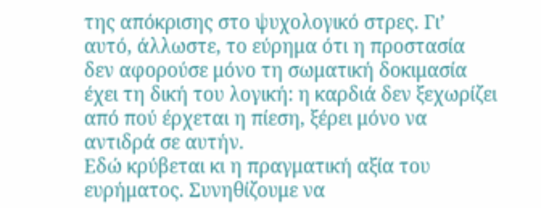της απόκρισης στο ψυχολογικό στρες. Γι’ αυτό, άλλωστε, το εύρημα ότι η προστασία δεν αφορούσε μόνο τη σωματική δοκιμασία έχει τη δική του λογική: η καρδιά δεν ξεχωρίζει από πού έρχεται η πίεση, ξέρει μόνο να αντιδρά σε αυτήν.
Εδώ κρύβεται κι η πραγματική αξία του ευρήματος. Συνηθίζουμε να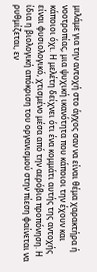μιλάμε για την αντοχή στο άγχος σαν να είναι θέμα χαρακτήρα ή νοοτροπίας, μια ψυχική ικανότητα που κάποιοι την έχουν και κάποιοι όχι. Η μελέτη δείχνει ότι ένα κομμάτι αυτής της αντοχής είναι φυσιολογικό, χτισμένο μέσα από την αερόβια προπόνηση. Η ίδια η βιολογική απόκριση του οργανισμού στην πίεση φαίνεται να ρυθμίζεται, εν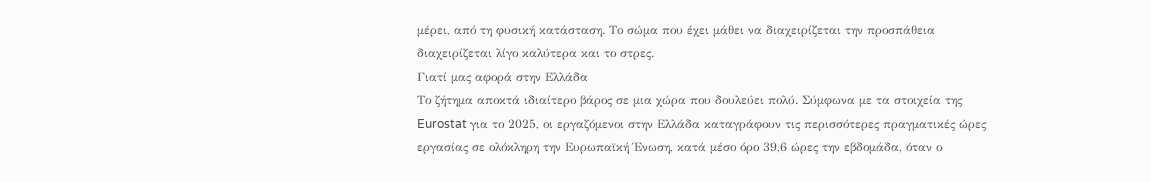μέρει, από τη φυσική κατάσταση. Το σώμα που έχει μάθει να διαχειρίζεται την προσπάθεια διαχειρίζεται λίγο καλύτερα και το στρες.
Γιατί μας αφορά στην Ελλάδα
Το ζήτημα αποκτά ιδιαίτερο βάρος σε μια χώρα που δουλεύει πολύ. Σύμφωνα με τα στοιχεία της Eurostat για το 2025, οι εργαζόμενοι στην Ελλάδα καταγράφουν τις περισσότερες πραγματικές ώρες εργασίας σε ολόκληρη την Ευρωπαϊκή Ένωση, κατά μέσο όρο 39,6 ώρες την εβδομάδα, όταν ο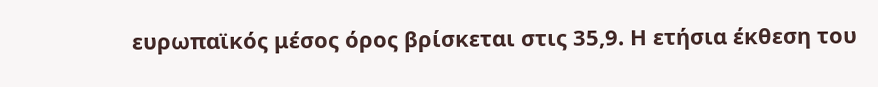ευρωπαϊκός μέσος όρος βρίσκεται στις 35,9. Η ετήσια έκθεση του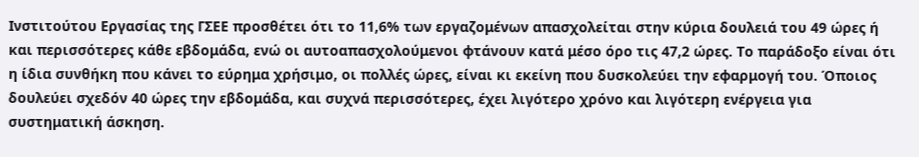Ινστιτούτου Εργασίας της ΓΣΕΕ προσθέτει ότι το 11,6% των εργαζομένων απασχολείται στην κύρια δουλειά του 49 ώρες ή και περισσότερες κάθε εβδομάδα, ενώ οι αυτοαπασχολούμενοι φτάνουν κατά μέσο όρο τις 47,2 ώρες. Το παράδοξο είναι ότι η ίδια συνθήκη που κάνει το εύρημα χρήσιμο, οι πολλές ώρες, είναι κι εκείνη που δυσκολεύει την εφαρμογή του. Όποιος δουλεύει σχεδόν 40 ώρες την εβδομάδα, και συχνά περισσότερες, έχει λιγότερο χρόνο και λιγότερη ενέργεια για συστηματική άσκηση.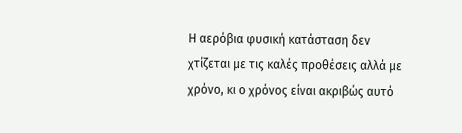Η αερόβια φυσική κατάσταση δεν χτίζεται με τις καλές προθέσεις αλλά με χρόνο, κι ο χρόνος είναι ακριβώς αυτό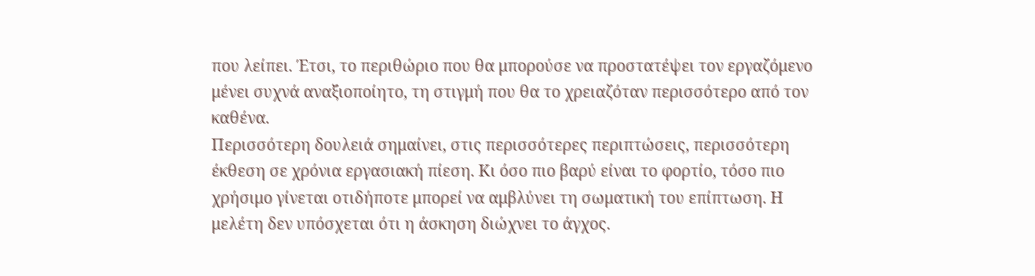που λείπει. Έτσι, το περιθώριο που θα μπορούσε να προστατέψει τον εργαζόμενο μένει συχνά αναξιοποίητο, τη στιγμή που θα το χρειαζόταν περισσότερο από τον καθένα.
Περισσότερη δουλειά σημαίνει, στις περισσότερες περιπτώσεις, περισσότερη έκθεση σε χρόνια εργασιακή πίεση. Κι όσο πιο βαρύ είναι το φορτίο, τόσο πιο χρήσιμο γίνεται οτιδήποτε μπορεί να αμβλύνει τη σωματική του επίπτωση. Η μελέτη δεν υπόσχεται ότι η άσκηση διώχνει το άγχος.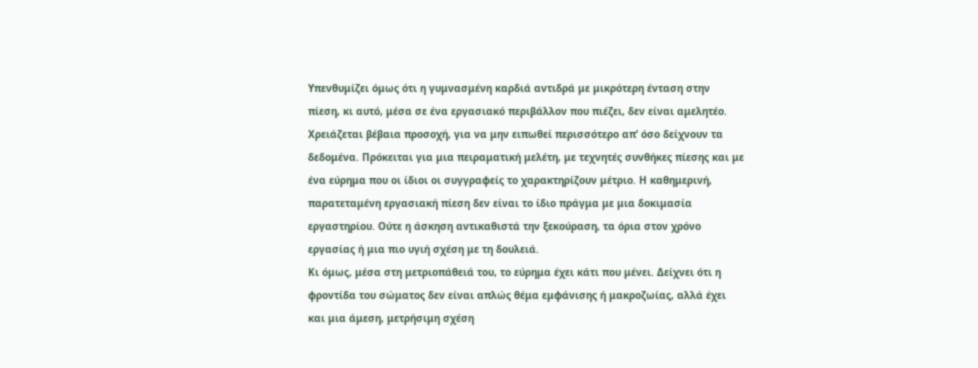Υπενθυμίζει όμως ότι η γυμνασμένη καρδιά αντιδρά με μικρότερη ένταση στην πίεση, κι αυτό, μέσα σε ένα εργασιακό περιβάλλον που πιέζει, δεν είναι αμελητέο.
Χρειάζεται βέβαια προσοχή, για να μην ειπωθεί περισσότερο απ’ όσο δείχνουν τα δεδομένα. Πρόκειται για μια πειραματική μελέτη, με τεχνητές συνθήκες πίεσης και με ένα εύρημα που οι ίδιοι οι συγγραφείς το χαρακτηρίζουν μέτριο. Η καθημερινή, παρατεταμένη εργασιακή πίεση δεν είναι το ίδιο πράγμα με μια δοκιμασία εργαστηρίου. Ούτε η άσκηση αντικαθιστά την ξεκούραση, τα όρια στον χρόνο εργασίας ή μια πιο υγιή σχέση με τη δουλειά.
Κι όμως, μέσα στη μετριοπάθειά του, το εύρημα έχει κάτι που μένει. Δείχνει ότι η φροντίδα του σώματος δεν είναι απλώς θέμα εμφάνισης ή μακροζωίας, αλλά έχει και μια άμεση, μετρήσιμη σχέση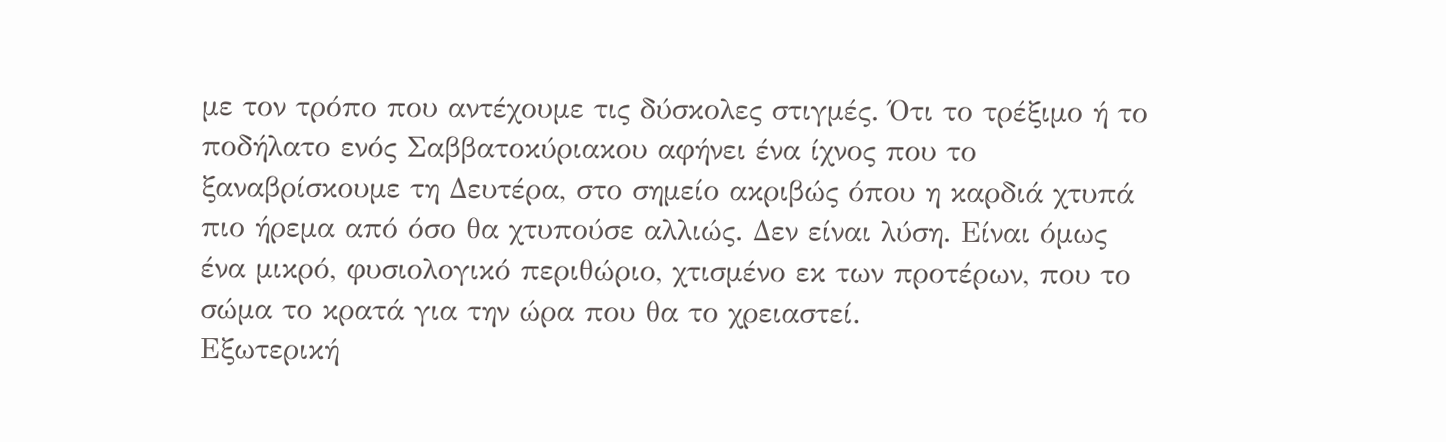με τον τρόπο που αντέχουμε τις δύσκολες στιγμές. Ότι το τρέξιμο ή το ποδήλατο ενός Σαββατοκύριακου αφήνει ένα ίχνος που το ξαναβρίσκουμε τη Δευτέρα, στο σημείο ακριβώς όπου η καρδιά χτυπά πιο ήρεμα από όσο θα χτυπούσε αλλιώς. Δεν είναι λύση. Είναι όμως ένα μικρό, φυσιολογικό περιθώριο, χτισμένο εκ των προτέρων, που το σώμα το κρατά για την ώρα που θα το χρειαστεί.
Εξωτερική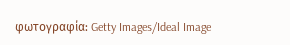φωτογραφία: Getty Images/Ideal Image